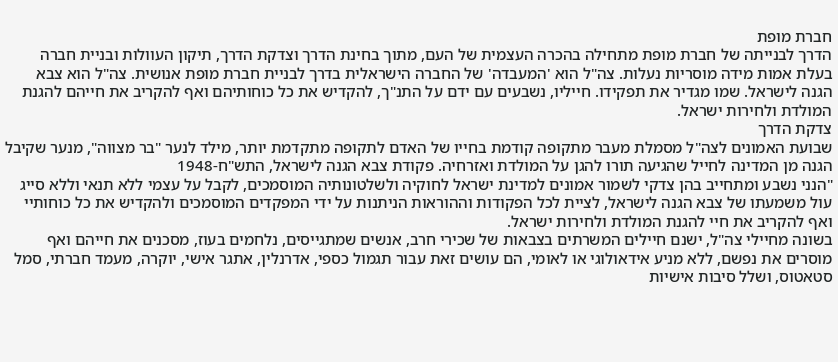חברת מופת
הדרך לבנייתה של חברת מופת מתחילה בהכרה העצמית של העם, מתוך בחינת הדרך וצדקת הדרך, תיקון העוולות ובניית חברה בעלת אמות מידה מוסריות נעלות. צה"ל הוא 'המעבדה' של החברה הישראלית בדרך לבניית חברת מופת אנושית. צה"ל הוא צבא הגנה לישראל. שמו מגדיר את תפקידו. חייליו, נשבעים עם ידם על התנ"ך, להקדיש את כל כוחותיהם ואף להקריב את חייהם להגנת המולדת ולחירות ישראל.
צדקת הדרך
שבועת האמונים לצה"ל מסמלת מעבר מתקופה קודמת בחייו של האדם לתקופה מתקדמת יותר, מילד לנער "בר מצווה", מנער שקיבל הגנה מן המדינה לחייל שהגיעה תורו להגן על המולדת ואזרחיה. פקודת צבא הגנה לישראל, התש"ח-1948
"הנני נשבע ומתחייב בהן צדקי לשמור אמונים למדינת ישראל לחוקיה ולשלטונותיה המוסמכים, לקבל על עצמי ללא תנאי וללא סייג עול משמעתו של צבא הגנה לישראל, לציית לכל הפקודות וההוראות הניתנות על ידי המפקדים המוסמכים ולהקדיש את כל כוחותיי ואף להקריב את חיי להגנת המולדת ולחירות ישראל.
בשונה מחיילי צה"ל, ישנם חיילים המשרתים בצבאות של שכירי חרב, אנשים שמתגייסים, נלחמים בעוז, מסכנים את חייהם ואף מוסרים את נפשם, ללא מניע אידאולוגי או לאומי, הם עושים זאת עבור תגמול כספי, אדרנלין, אתגר אישי, יוקרה, מעמד חברתי, סמל סטאטוס, ושלל סיבות אישיות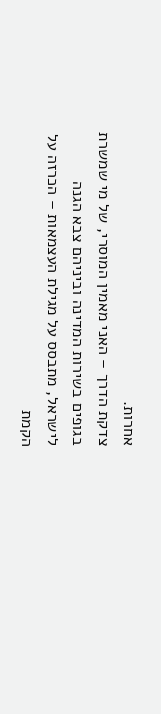אחרות.
צדקת הדרך – האני מאמין המוסרי, של מי שמשרת בגופים בשירות המדינה וביניהם צבא הגנה לישראל, מתבסס על מגילת העצמאות – הכרזה על הקמת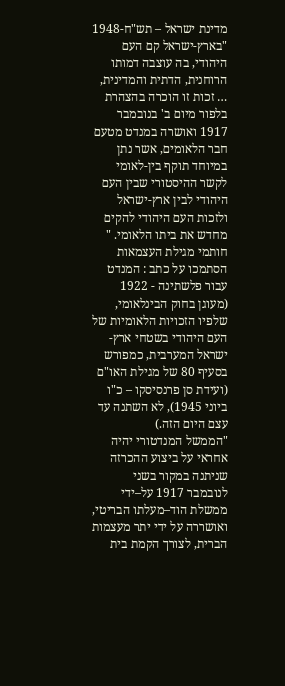מדינת ישראל – תש"ח-1948
"בארץ-ישראל קם העם היהודי, בה עוצבה דמותו הרוחנית, הדתית והמדינית, … זכות זו הוכרה בהצהרת בלפור מיום ב' בנובמבר 1917 ואושרה במנדט מטעם חבר הלאומים, אשר נתן במיוחד תוקף בין-לאומי לקשר ההיסטורי שבין העם היהודי לבין ארץ-ישראל ולזכות העם היהודי להקים מחדש את ביתו הלאומי. "
חותמי מגילת העצמאות הסתמכו על כתב : המנדט עבור פלשתינה - 1922 (מעוגן בחוק הבינלאומי, שלפיו הזכויות הלאומיות של העם היהודי בשטחי ארץ-ישראל המערבית, כמפורש בסעיף 80 של מגילת האו"ם (ועידת סן פרנסיסקו – כ"ו ביוני 1945), לא השתנה עד עצם היום הזה.)
"הממשל המנדטורי יהיה אחראי על ביצוע ההכרזה שניתנה במקור בשני לנובמבר 1917 על–ידי ממשלת הוד–מעלתו הבריטי, ואושררה על ידי יתר מעצמות הברית, לצורך הקמת בית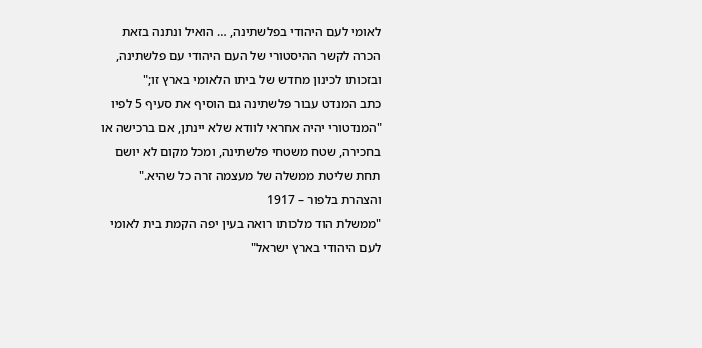לאומי לעם היהודי בפלשתינה, … הואיל ונתנה בזאת הכרה לקשר ההיסטורי של העם היהודי עם פלשתינה, ובזכותו לכינון מחדש של ביתו הלאומי בארץ זו;"
כתב המנדט עבור פלשתינה גם הוסיף את סעיף 5 לפיו "המנדטורי יהיה אחראי לוודא שלא יינתן, אם ברכישה או בחכירה, שטח משטחי פלשתינה, ומכל מקום לא יושם תחת שליטת ממשלה של מעצמה זרה כל שהיא."
והצהרת בלפור – 1917
"ממשלת הוד מלכותו רואה בעין יפה הקמת בית לאומי לעם היהודי בארץ ישראל"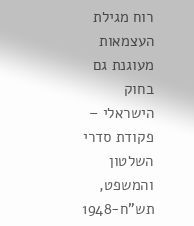רוח מגילת העצמאות מעוגנת גם בחוק הישראלי –
פקודת סדרי השלטון והמשפט, תש"ח-1948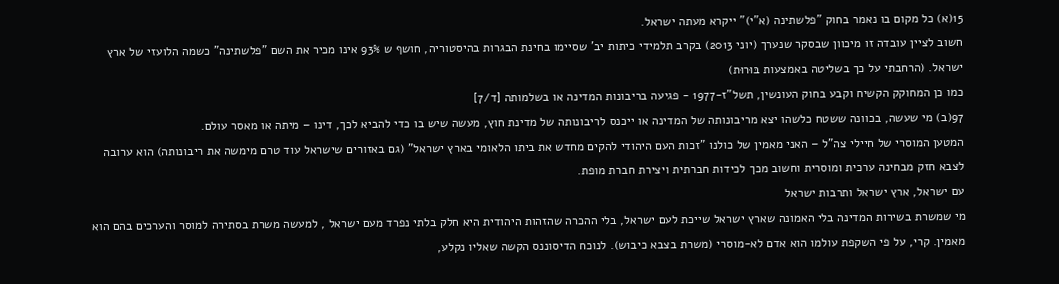15(א) כל מקום בו נאמר בחוק "פלשתינה (א"י)" ייקרא מעתה ישראל.
חשוב לציין עובדה זו מיכוון שבסקר שנערך (יוני 2013) בקרב תלמידי כיתות יב' שסיימו בחינת הבגרות בהיסטוריה, חושף ש 93% אינו מכיר את השם "פלשתינה" כשמה הלועזי של ארץ ישראל. (הרחבתי על כך בשליטה באמצעות בּוּרוּת)
כמו כן המחוקק הקשיח וקבע בחוק העונשין, תשל"ז-1977 - פגיעה בריבונות המדינה או בשלמותה [ד/7]
97(ב) מי שעשה, בכוונה ששטח כלשהו יצא מריבונותה של המדינה או ייכנס לריבונותה של מדינת חוץ, מעשה שיש בו כדי להביא לכך, דינו – מיתה או מאסר עולם.
המטען המוסרי של חיילי צה"ל – האני מאמין של כולנו "זכות העם היהודי להקים מחדש את ביתו הלאומי בארץ ישראל" (גם באזורים שישראל עוד טרם מימשה את ריבונותה) הוא ערובה לצבא חזק מבחינה ערכית ומוסרית וחשוב מכך לכידות חברתית ויצירת חברת מופת.
עם ישראל, ארץ ישראל ותרבות ישראל
מי שמשרת בשירות המדינה בלי האמונה שארץ ישראל שייכת לעם ישראל, בלי ההכרה שהזהות היהודית היא חלק בלתי נפרד מעם ישראל , למעשה משרת בסתירה למוסר והערכים בהם הוא מאמין. קרי, על פי השקפת עולמו הוא אדם לא-מוסרי (משרת בצבא כיבוש). לנוכח הדיסוננס הקשה שאליו נקלע,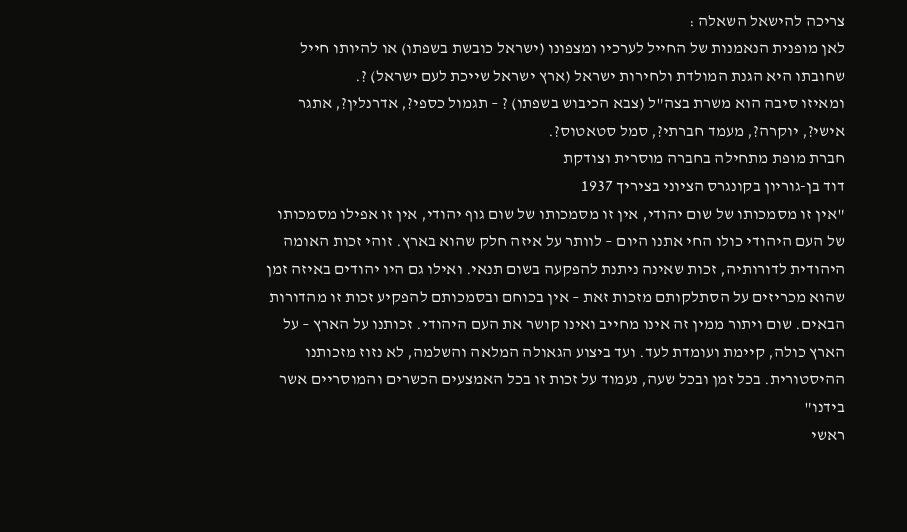צריכה להישאל השאלה :
לאן מופנית הנאמנות של החייל לערכיו ומצפונו (ישראל כובשת בשפתו) או להיותו חייל שחובתו היא הגנת המולדת ולחירות ישראל (ארץ ישראל שייכת לעם ישראל) ?.
ומאיזו סיבה הוא משרת בצה"ל (צבא הכיבוש בשפתו) ? – תגמול כספי?, אדרנלין?, אתגר אישי?, יוקרה?, מעמד חברתי?, סמל סטאטוס?.
חברת מופת מתחילה בחברה מוסרית וצודקת
דוד בן-גוריון בקונגרס הציוני בציריך 1937
"אין זו מסמכותו של שום יהודי, אין זו מסמכותו של שום גוף יהודי, אין זו אפילו מסמכותו של העם היהודי כולו החי אתנו היום – לוותר על איזה חלק שהוא בארץ. זוהי זכות האומה היהודית לדורותיה, זכות שאינה ניתנת להפקעה בשום תנאי. ואילו גם היו יהודים באיזה זמן שהוא מכריזים על הסתלקותם מזכות זאת – אין בכוחם ובסמכותם להפקיע זכות זו מהדורות הבאים. שום ויתור ממין זה אינו מחייב ואינו קושר את העם היהודי. זכותנו על הארץ – על הארץ כולה, קיימת ועומדת לעד. ועד ביצוע הגאולה המלאה והשלמה, לא נזוז מזכותנו ההיסטורית. בכל זמן ובכל שעה, נעמוד על זכות זו בכל האמצעים הכשרים והמוסריים אשר בידנו"
ראשי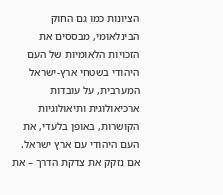הציונות כמו גם החוק הבינלאומי, מבססים את הזכויות הלאומיות של העם היהודי בשטחי ארץ-ישראל המערבית, על עובדות ארכיאולוגית ותיאולוגיות הקושרות, באופן בלעדי, את העם היהודי עם ארץ ישראל.
אם נזקק את צדקת הדרך – את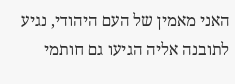האני מאמין של העם היהודי, נגיע לתובנה אליה הגיעו גם חותמי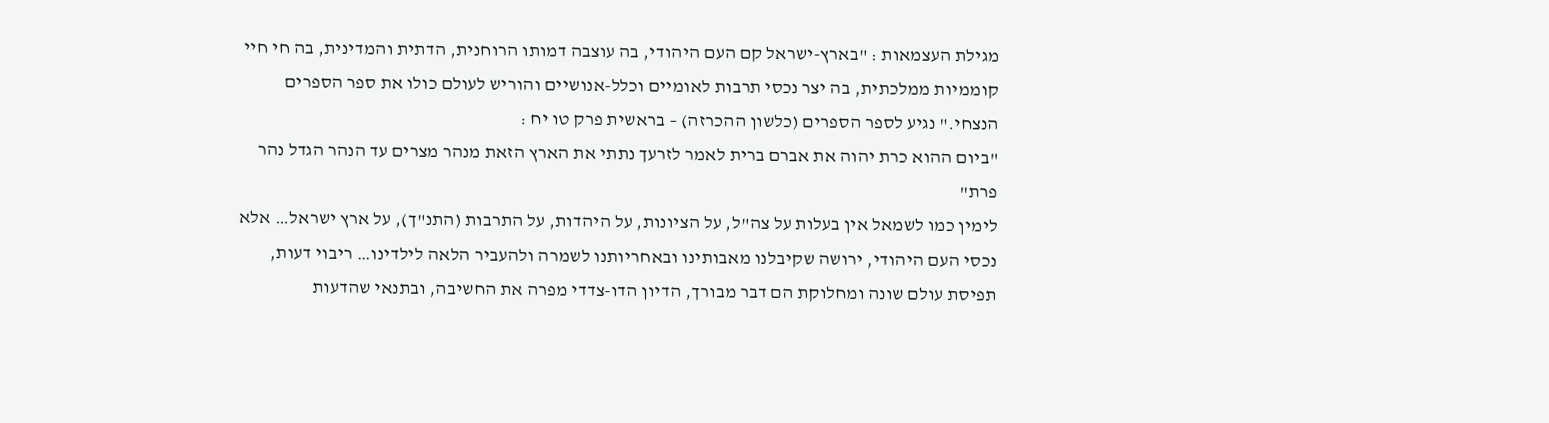מגילת העצמאות : "בארץ-ישראל קם העם היהודי, בה עוצבה דמותו הרוחנית, הדתית והמדינית, בה חי חיי קוממיות ממלכתית, בה יצר נכסי תרבות לאומיים וכלל-אנושיים והוריש לעולם כולו את ספר הספרים הנצחי." נגיע לספר הספרים (כלשון ההכרזה) – בראשית פרק טו יח :
"ביום ההוא כרת יהוה את אברם ברית לאמר לזרעך נתתי את הארץ הזאת מנהר מצרים עד הנהר הגדל נהר פרת"
לימין כמו לשמאל אין בעלות על צה"ל, על הציונות, על היהדות, על התרבות (התנ"ך), על ארץ ישראל… אלא נכסי העם היהודי, ירושה שקיבלנו מאבותינו ובאחריותנו לשמרה ולהעביר הלאה לילדינו… ריבוי דעות, תפיסת עולם שונה ומחלוקת הם דבר מבורך, הדיון הדו-צדדי מפרה את החשיבה, ובתנאי שהדעות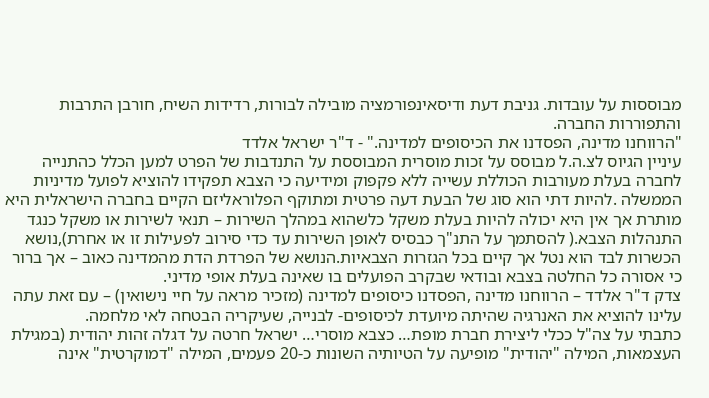מבוססות על עובדות. גניבת דעת ודיסאינפורמציה מובילה לבורות, רדידות השיח, חורבן התרבות והתפוררות החברה.
"הרווחנו מדינה, הפסדנו את הכיסופים למדינה." - ד"ר ישראל אלדד
עיניין הגיוס לצ.ה.ל מבוסס על זכות מוסרית המבוססת על התנדבות של הפרט למען הכלל כהתנייה לחברה בעלת מעורבות הכוללת עשייה ללא פקפוק ומידיעה כי הצבא תפקידו להוציא לפועל מדיניות הממשלה .להיות דתי הוא סוג של הבעת דעה פרטית ומתוקף הפלוראליזם הקיים בחברה הישראלית היא מותרת אך אין היא יכולה להיות בעלת משקל כלשהוא במהלך השירות – תנאי לשירות או משקל כנגד התנהלות הצבא.( להסתמך על התנ"ך כבסיס לאופן השירות עד כדי סירוב לפעילות זו או אחרת),נושא הכשרות לבד הוא נטל אך קיים בכל הגזרות הצבאיות.הנושא של הפרדת הדת מהמדינה כאוב – אך ברור כי אסורה כל החלטה בצבא ובודאי שבקרב הפועלים בו שאינה בעלת אופי מדיני.
צדק ד"ר אלדד – הרווחנו מדינה ,הפסדנו כיסופים למדינה (מזכיר מראה על חיי נישואין) – עם זאת עתה עלינו להוציא את האנרגיה שהיתה מיועדת לכיסופים- לבנייה, שעיקריה הבטחה לאי מלחמה.
כתבתי על צה"ל ככלי ליצירת חברת מופת… כצבא מוסרי… ישראל חרטה על דגלה זהות יהודית (במגילת העצמאות, המילה "יהודית" מופיעה על הטיותיה השונות כ-20 פעמים, המילה "דמוקרטית" אינה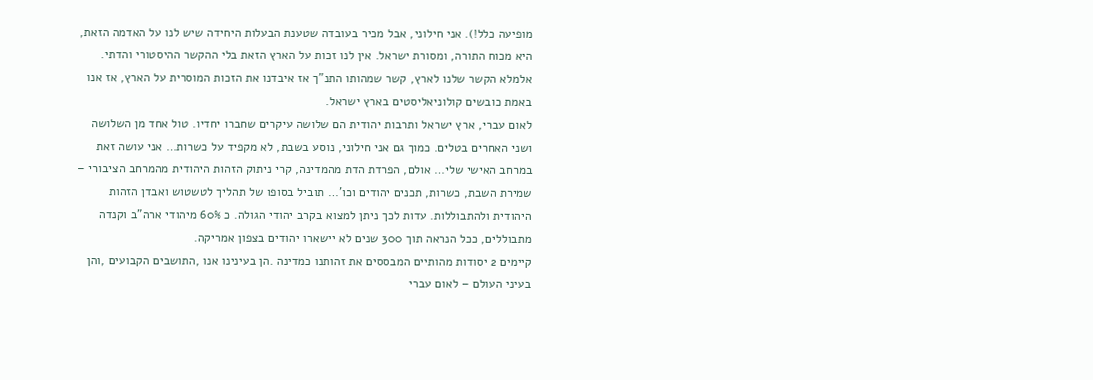מופיעה כלל!). אני חילוני, אבל מכיר בעובדה שטענת הבעלות היחידה שיש לנו על האדמה הזאת, היא מכוח התורה, ומסורת ישראל. אין לנו זכות על הארץ הזאת בלי ההקשר ההיסטורי והדתי. אלמלא הקשר שלנו לארץ, קשר שמהותו התנ"ך אז איבדנו את הזכות המוסרית על הארץ, אז אנו באמת כובשים קולוניאליסטים בארץ ישראל.
לאום עברי, ארץ ישראל ותרבות יהודית הם שלושה עיקרים שחברו יחדיו. טול אחד מן השלושה ושני האחרים בטלים. כמוך גם אני חילוני, נוסע בשבת, לא מקפיד על כשרות… אני עושה זאת במרחב האישי שלי… אולם, הפרדת הדת מהמדינה, קרי ניתוק הזהות היהודית מהמרחב הציבורי – שמירת השבת, כשרות, תכנים יהודים וכו'… תוביל בסופו של תהליך לטשטוש ואבדן הזהות היהודית ולהתבוללות. עדות לכך ניתן למצוא בקרב יהודי הגולה. כ 60% מיהודי ארה"ב וקנדה מתבוללים, ככל הנראה תוך 300 שנים לא יישארו יהודים בצפון אמריקה.
קיימים 2 יסודות מהותיים המבססים את זהותנו כמדינה .הן בעינינו אנו ,התושבים הקבועים ,והן בעיני העולם – לאום עברי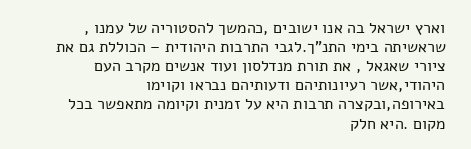וארץ ישראל בה אנו ישובים ,כהמשך להסטוריה של עמנו , שראשיתה בימי התנ"ך.לגבי התרבות היהודית – הכוללת גם את ציורי שאגאל , את תורת מנדלסון ועוד אנשים מקרב העם היהודי,אשר רעיונותיהם ודעותיהם נבראו וקוימו באירופה,ובקצרה תרבות היא על זמנית וקיומה מתאפשר בכל מקום .היא חלק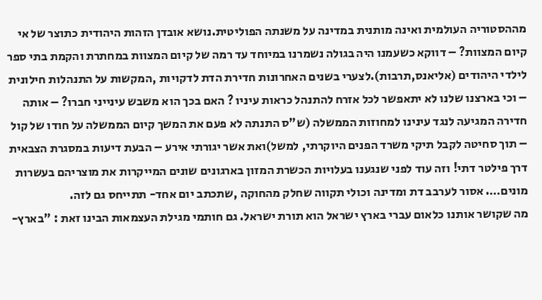מההסטוריה העולמית ואינה מותנית במדינה על משנתה הפוליטית.נושא אובדן הזהות היהודית כתוצר של אי קיום המצוות? – דווקא כשעמנו היה בגולה נשמרנו במיוחד עד רמה של קיום המצוות במחתרת והקמת בתי ספר לילדי היהודים (אליאנס,תרבות).לצערי בשנים האחרונות חדירת הדת לדקויות ,המקשות על התנהלות חילונית – וכי בארצנו שלנו לא יתאפשר לכל אזרח להתנהל כראות עיניו ? האם בכך הוא משבש עינייני חברו? – אותה חדירה המגיעה לנגד עינינו למחוזות הממשלה (ש"ס התנתה לא פעם את המשך קיום הממשלה על חודו של קול – תוך סחיטה לקבל תיקי משרד הפנים היוקרתי, למשל)ואת אשר יגורתי אירע – הבעת דיעות במסגרת הצבאית דרך פילטר דתי! וזה עוד לפני שנגענו בעלויות הכשרת המזון בארגונים שונים המייקרות את מוצריהם בעשרות מונים…. אסור לערבב דת ומדינה וכולי תקווה שחלק מהחוקה ,שתכתב יום אחד- תתייחס גם לזה.
מה שקושר אותנו כלאום עברי בארץ ישראל הוא תורת ישראל. גם חותמי מגילת העצמאות הבינו זאת : "בארץ-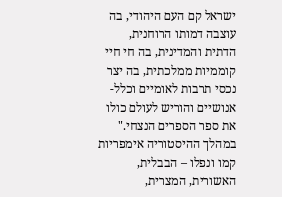ישראל קם העם היהודי, בה עוצבה דמותו הרוחנית, הדתית והמדינית, בה חי חיי קוממיות ממלכתית, בה יצר נכסי תרבות לאומיים וכלל-אנושיים והוריש לעולם כולו את ספר הספרים הנצחי."
במהלך ההיסטוריה אימפריות קמו ונפלו – הבבלית, האשורית, המצרית,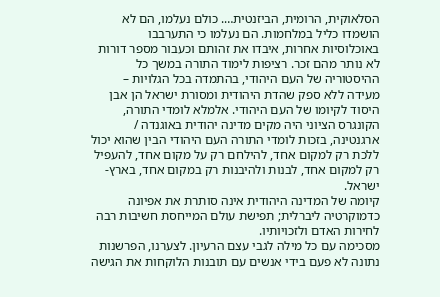הסלאוקית, הרומית, הביזנטית…. כולם נעלמו, הם לא הושמדו כליל במלחמות. הם נעלמו כי התערבבו באוכלוסיות אחרות, איבדו את זהותם וכעבור מספר דורות לא נותר מהם זכר. רציפות לימוד התורה במשך כל ההיסטוריה של העם היהודי, בהתמדה בכל הגלויות – מעידה ללא ספק שהדת היהודית ומסורת ישראל הן אבן היסוד לקיומו של העם היהודי. אלמלא לומדי התורה, הקונגרס הציוני היה מקים מדינה יהודית באוגנדה / ארגנטינה, בזכות לומדי התורה העם היהודי הבין שהוא יכול ללכת רק למקום אחד, להילחם רק על מקום אחד, להעפיל רק למקום אחד, לבנות ולהיבנות רק במקום אחד, בארץ-ישראל.
קיומה של המדינה היהודית אינה סותרת את אפיונה כדמוקרטיה ליברלית; תפישת עולם המייחסת חשיבות רבה לחירות האדם ולזכויותיו.
מסכימה עם כל מילה לגבי עצם הרעיון. לצערנו, הפרשנות נתונה לא פעם בידי אנשים עם תובנות הלוקחות את הגישה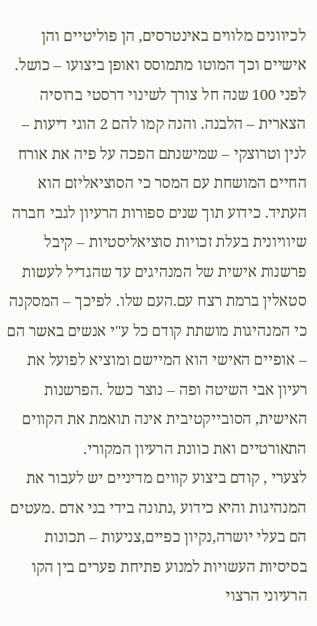לכיוונים מלווים באינטרסים, הן פוליטיים והן אישיים וכך המוטו מתמוסס ואופן ביצועו – כושל. לפני 100 שנה חל צורך לשינוי דרסטי ברוסיה הצארית – הלבנה. והנה קמו להם 2 הוגי דיעות – לנין וטרוצקי – שמישנתם הפכה על פיה את אורח החיים המושחת עם המסר כי הסוציאליזם הוא העתיד. כידוע תוך שנים ספורות הרעיון לגבי חברה שיוויונית בעלת זכויות סוציאליסטיות – קיבל פרשנות אישית של המנהיגים עד שהגדיל לעשות סטאלין ברמת רצח עם.העם שלו. לפיכך – המסקנה כי המנהיגות מושתת קודם כל ע"י אנשים באשר הם – אופיים האישי הוא המיישם ומוציא לפועל את רעיון אבי השיטה ופה – נוצר כשל .הפרשנות האישית, הסובייקטיבית אינה תואמת את הקווים התאורטיים ואת כוונת הרעיון המקורי.
לצערי , קודם ביצוע קווים מדיניים יש לעבור את המנהיגות והיא כידוע ,נתונה בידי בני אדם .מעטים הם בעלי יושרה,נקיון כפיים,צניעות – תכונות בסיסיות העשויות למנוע פתיחת פערים בין הקו הרעיוני הרצוי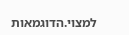למצוי.הדוגמאות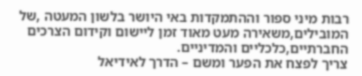רבות מיני ספור וההתמקדות באי היושר בלשון המעטה ,של המובילים,משאירה מעט מאוד זמן ליישום וקידום הצרכים החברתיים,כלכליים והמדיניים.
צריך לפצח את הפער ומשם – הדרך לאידיאל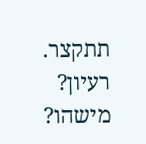תתקצר. רעיון? מישהו?